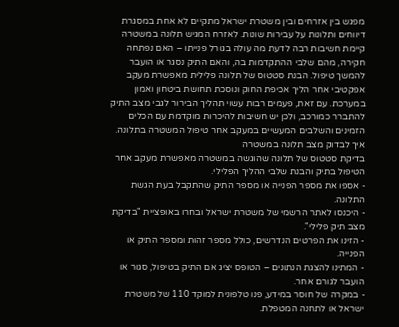מפגש בין אזרחים ובין משטרת ישראל מתקיים לא אחת במסגרת דיווחים ותלונות על עבירות שונות. לאזרח המגיש תלונה במשטרה קיימת חשיבות רבה לדעת מה עולה בגורל פנייתו – האם נפתחה חקירה, מהם שלבי ההתקדמות בה, והאם התיק נסגר או הועבר להמשך טיפול. הבנת סטטוס של תלונה פלילית מאפשרת מעקב אפקטיבי אחר הליך אכיפת החוק ונוסכת תחושת ביטחון ואמון במערכת. עם זאת, פעמים רבות עשוי תהליך הבירור לגבי מצב התיק להתברר כמורכב, ולכן יש חשיבות להיכרות מוקדמת עם הכלים הזמינים והשלבים המעשיים במעקב אחר טיפול המשטרה בתלונה.
איך לבדוק מצב תלונה במשטרה
בדיקת סטטוס של תלונה שהוגשה במשטרה מאפשרת מעקב אחר הטיפול בתיק והבנת שלבי ההליך הפלילי.
- אספו את מספר הפנייה או מספר התיק שהתקבל בעת הגשת התלונה.
- היכנסו לאתר הרשמי של משטרת ישראל ובחרו באופציית "בדיקת מצב תיק פלילי".
- הזינו את הפרטים הנדרשים, כולל מספר זהות ומספר התיק או הפנייה.
- המתינו להצגת הנתונים – הטופס יציג אם התיק בטיפול, סגור או הועבר לגורם אחר.
- במקרה של חוסר במידע, פנו טלפונית למוקד 110 של משטרת ישראל או לתחנה המטפלת.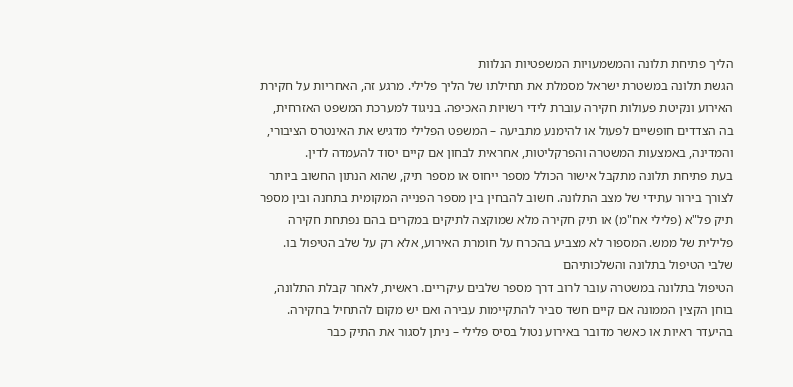הליך פתיחת תלונה והמשמעויות המשפטיות הנלוות
הגשת תלונה במשטרת ישראל מסמלת את תחילתו של הליך פלילי. מרגע זה, האחריות על חקירת האירוע ונקיטת פעולות חקירה עוברת לידי רשויות האכיפה. בניגוד למערכת המשפט האזרחית, בה הצדדים חופשיים לפעול או להימנע מתביעה – המשפט הפלילי מדגיש את האינטרס הציבורי, והמדינה, באמצעות המשטרה והפרקליטות, אחראית לבחון אם קיים יסוד להעמדה לדין.
בעת פתיחת תלונה מתקבל אישור הכולל מספר ייחוס או מספר תיק, שהוא הנתון החשוב ביותר לצורך בירור עתידי של מצב התלונה. חשוב להבחין בין מספר הפנייה המקומית בתחנה ובין מספר תיק פל"א (פלילי אח"מ) או תיק חקירה מלא שמוקצה לתיקים במקרים בהם נפתחת חקירה פלילית של ממש. המספור לא מצביע בהכרח על חומרת האירוע, אלא רק על שלב הטיפול בו.
שלבי הטיפול בתלונה והשלכותיהם
הטיפול בתלונה במשטרה עובר לרוב דרך מספר שלבים עיקריים. ראשית, לאחר קבלת התלונה, בוחן הקצין הממונה אם קיים חשד סביר להתקיימות עבירה ואם יש מקום להתחיל בחקירה. בהיעדר ראיות או כאשר מדובר באירוע נטול בסיס פלילי – ניתן לסגור את התיק כבר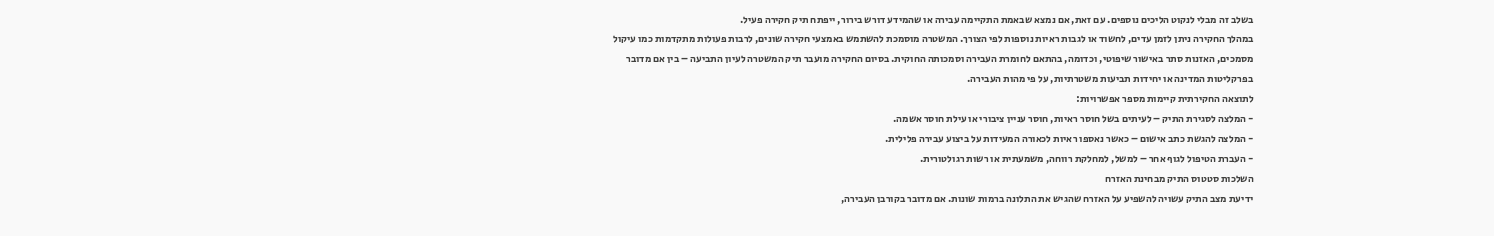בשלב זה מבלי לנקוט הליכים נוספים. עם זאת, אם נמצא שבאמת התקיימה עבירה או שהמידע דורש בירור, ייפתח תיק חקירה פעיל.
במהלך החקירה ניתן לזמן עדים, לחשוד או לגבות ראיות נוספות לפי הצורך. המשטרה מוסמכת להשתמש באמצעי חקירה שונים, לרבות פעולות מתקדמות כמו עיקול מסמכים, האזנות סתר באישור שיפוטי, וכדומה, בהתאם לחומרת העבירה וסמכותה החוקית. בסיום החקירה מועבר תיק המשטרה לעיון התביעה – בין אם מדובר בפרקליטות המדינה או יחידות תביעות משטרתיות, על פי מהות העבירה.
לתוצאה החקירתית קיימות מספר אפשרויות:
- המלצה לסגירת התיק – לעיתים בשל חוסר ראיות, חוסר עניין ציבורי או עילת חוסר אשמה.
- המלצה להגשת כתב אישום – כאשר נאספו ראיות לכאורה המעידות על ביצוע עבירה פלילית.
- העברת הטיפול לגוף אחר – למשל, למחלקת רווחה, משמעתית או רשות רגולטורית.
השלכות סטטוס התיק מבחינת האזרח
ידיעת מצב התיק עשויה להשפיע על האזרח שהגיש את התלונה ברמות שונות. אם מדובר בקורבן העבירה,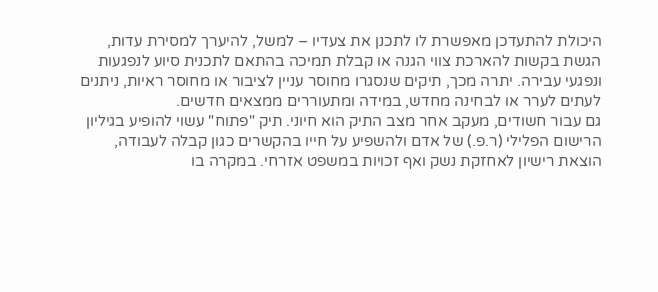היכולת להתעדכן מאפשרת לו לתכנן את צעדיו – למשל, להיערך למסירת עדות, הגשת בקשות להארכת צווי הגנה או קבלת תמיכה בהתאם לתכנית סיוע לנפגעות ונפגעי עבירה. יתרה מכך, תיקים שנסגרו מחוסר עניין לציבור או מחוסר ראיות, ניתנים לעתים לערר או לבחינה מחדש, במידה ומתעוררים ממצאים חדשים.
גם עבור חשודים, מעקב אחר מצב התיק הוא חיוני. תיק "פתוח" עשוי להופיע בגיליון הרישום הפלילי (ר.פ.) של אדם ולהשפיע על חייו בהקשרים כגון קבלה לעבודה, הוצאת רישיון לאחזקת נשק ואף זכויות במשפט אזרחי. במקרה בו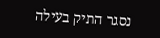נסגר התיק בעילה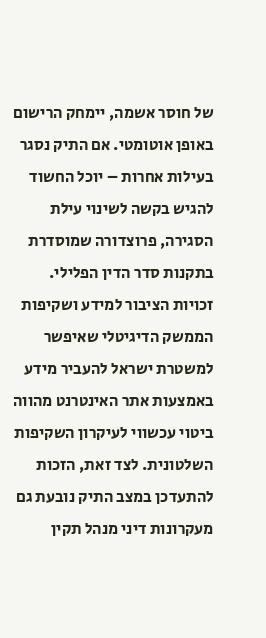של חוסר אשמה, יימחק הרישום באופן אוטומטי. אם התיק נסגר בעילות אחרות – יוכל החשוד להגיש בקשה לשינוי עילת הסגירה, פרוצדורה שמוסדרת בתקנות סדר הדין הפלילי.
זכויות הציבור למידע ושקיפות
הממשק הדיגיטלי שאיפשר למשטרת ישראל להעביר מידע באמצעות אתר האינטרנט מהווה ביטוי עכשווי לעיקרון השקיפות השלטונית. לצד זאת, הזכות להתעדכן במצב התיק נובעת גם מעקרונות דיני מנהל תקין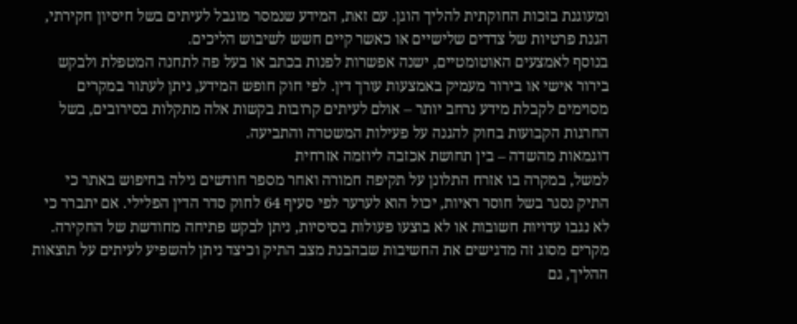ומעוגנת בזכות החוקתית להליך הוגן. עם זאת, המידע שנמסר מוגבל לעיתים בשל חיסיון חקירתי, הגנת פרטיות של צדדים שלישיים או כאשר קיים חשש לשיבוש הליכים.
בנוסף לאמצעים האוטומטיים, ישנה אפשרות לפנות בכתב או בעל פה לתחנה המטפלת ולבקש בירור אישי או בירור מעמיק באמצעות עורך דין. לפי חוק חופש המידע, ניתן לעתור במקרים מסוימים לקבלת מידע נרחב יותר – אולם לעיתים קרובות בקשות אלה מתקלות בסירובים, בשל החרגות הקבועות בחוק להגנה על פעילות המשטרה והתביעה.
דוגמאות מהשדה – בין תחושת אכזבה ליוזמה אזרחית
למשל, במקרה בו אזרח התלונן על תקיפה חמורה ואחר מספר חודשים גילה בחיפוש באתר כי התיק נסגר בשל חוסר ראיות, יכול הוא לערער לפי סעיף 64 לחוק סדר הדין הפלילי. אם יתברר כי לא נגבו עדויות חשובות או לא בוצעו פעולות בסיסיות, ניתן לבקש פתיחה מחודשת של החקירה. מקרים מסוג זה מדגישים את החשיבות שבהבנת מצב התיק וכיצד ניתן להשפיע לעיתים על תוצאות ההליך, גם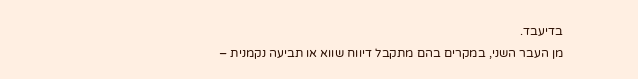בדיעבד.
מן העבר השני, במקרים בהם מתקבל דיווח שווא או תביעה נקמנית –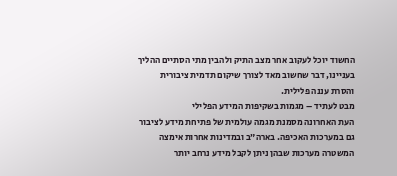החשוד יוכל לעקוב אחר מצב התיק ולהבין מתי הסתיים ההליך בעניינו, דבר שחשוב מאד לצורך שיקום תדמית ציבורית והסרת עננה פלילית.
מבט לעתיד – מגמות בשקיפות המידע הפלילי
העת האחרונה מסמנת מגמה עולמית של פתיחת מידע לציבור גם במערכות האכיפה. בארה״ב ובמדינות אחרות אימצה המשטרה מערכות שבהן ניתן לקבל מידע נרחב יותר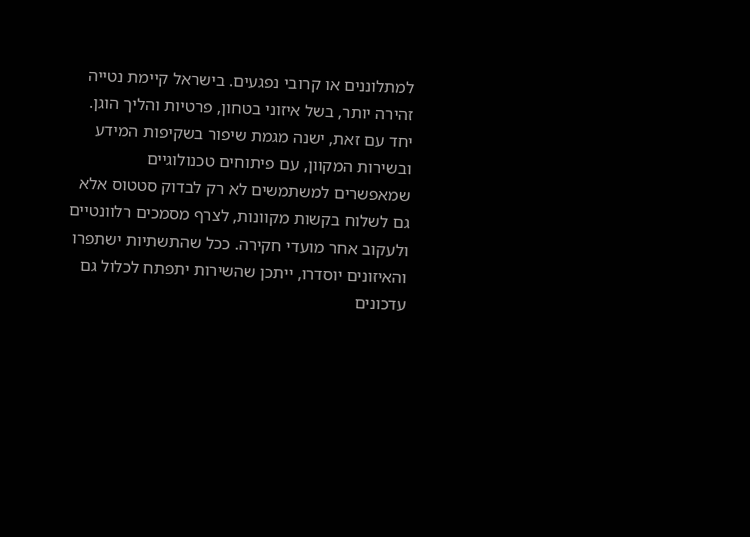למתלוננים או קרובי נפגעים. בישראל קיימת נטייה זהירה יותר, בשל איזוני בטחון, פרטיות והליך הוגן.
יחד עם זאת, ישנה מגמת שיפור בשקיפות המידע ובשירות המקוון, עם פיתוחים טכנולוגיים שמאפשרים למשתמשים לא רק לבדוק סטטוס אלא גם לשלוח בקשות מקוונות, לצרף מסמכים רלוונטיים ולעקוב אחר מועדי חקירה. ככל שהתשתיות ישתפרו והאיזונים יוסדרו, ייתכן שהשירות יתפתח לכלול גם עדכונים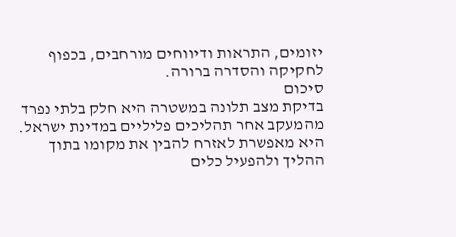יזומים, התראות ודיווחים מורחבים, בכפוף לחקיקה והסדרה ברורה.
סיכום
בדיקת מצב תלונה במשטרה היא חלק בלתי נפרד מהמעקב אחר תהליכים פליליים במדינת ישראל. היא מאפשרת לאזרח להבין את מקומו בתוך ההליך ולהפעיל כלים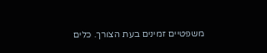משפטיים זמינים בעת הצורך. כלים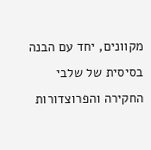מקוונים, יחד עם הבנה בסיסית של שלבי החקירה והפרוצדורות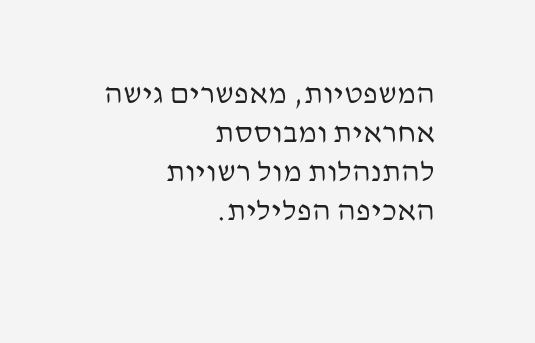המשפטיות, מאפשרים גישה אחראית ומבוססת להתנהלות מול רשויות האכיפה הפלילית.